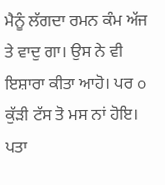ਮੈਨੂੰ ਲੱਗਦਾ ਰਮਨ ਕੰਮ ਅੱਜ ਤੇ ਵਾਦੁ ਗਾ। ਉਸ ਨੇ ਵੀ ਇਸ਼ਾਰਾ ਕੀਤਾ ਆਹੋ। ਪਰ o ਕੁੱੜੀ ਟੱਸ ਤੋ ਮਸ ਨਾਂ ਹੋਇ। ਪਤਾ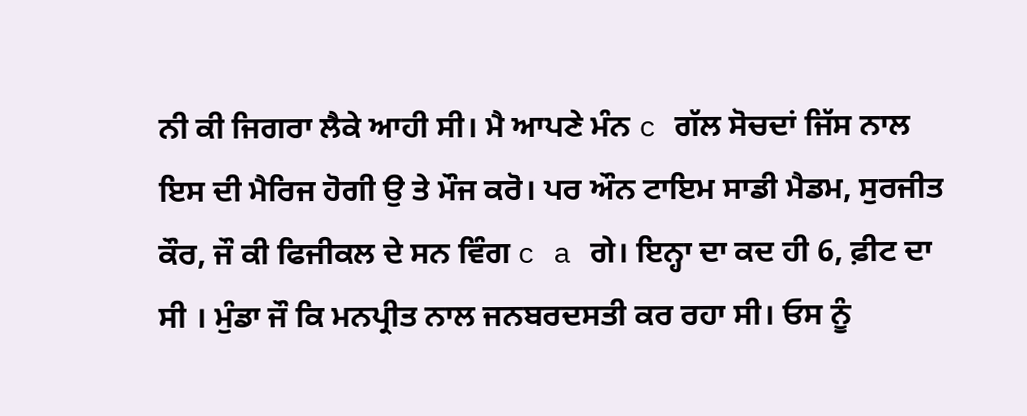ਨੀ ਕੀ ਜਿਗਰਾ ਲੈਕੇ ਆਹੀ ਸੀ। ਮੈ ਆਪਣੇ ਮੰਨ c ਗੱਲ ਸੋਚਦਾਂ ਜਿੱਸ ਨਾਲ ਇਸ ਦੀ ਮੈਰਿਜ ਹੋਗੀ ਉ ਤੇ ਮੌਜ ਕਰੋ। ਪਰ ਔਨ ਟਾਇਮ ਸਾਡੀ ਮੈਡਮ, ਸੁਰਜੀਤ ਕੌਰ, ਜੌ ਕੀ ਫਿਜੀਕਲ ਦੇ ਸਨ ਵਿੰਗ c a ਗੇ। ਇਨ੍ਹਾ ਦਾ ਕਦ ਹੀ 6, ਫ਼ੀਟ ਦਾ ਸੀ । ਮੁੰਡਾ ਜੌ ਕਿ ਮਨਪ੍ਰੀਤ ਨਾਲ ਜਨਬਰਦਸਤੀ ਕਰ ਰਹਾ ਸੀ। ਓਸ ਨੂੰ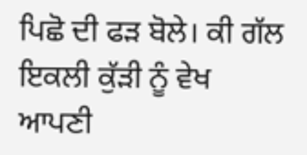ਪਿਛੋ ਦੀ ਫੜ ਬੋਲੇ। ਕੀ ਗੱਲ ਇਕਲੀ ਕੁੱੜੀ ਨੂੰ ਵੇਖ ਆਪਣੀ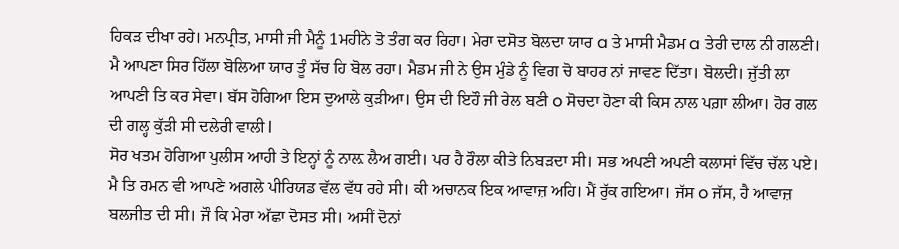ਹਿਕੜ ਦੀਖਾ ਰਹੇ। ਮਨਪ੍ਰੀਤ, ਮਾਸੀ ਜੀ ਮੈਨੂੰ 1ਮਹੀਨੇ ਤੋ ਤੰਗ ਕਰ ਰਿਹਾ। ਮੇਰਾ ਦਸੋਤ ਬੋਲਦਾ ਯਾਰ a ਤੇ ਮਾਸੀ ਮੈਡਮ a ਤੇਰੀ ਦਾਲ ਨੀ ਗਲਣੀ। ਮੈ ਆਪਣਾ ਸਿਰ ਹਿੱਲਾ ਬੋਲਿਆ ਯਾਰ ਤੂੰ ਸੱਚ ਹਿ ਬੋਲ ਰਹਾ। ਮੈਡਮ ਜੀ ਨੇ ਉਸ ਮੁੰਡੇ ਨੂੰ ਵਿਗ ਚੋ ਬਾਹਰ ਨਾਂ ਜਾਵਣ ਦਿੱਤਾ। ਬੋਲਦੀ। ਜੁੱਤੀ ਲਾ ਆਪਣੀ ਤਿ ਕਰ ਸੇਵਾ। ਬੱਸ ਹੋਗਿਆ ਇਸ ਦੁਆਲੇ ਕੁੜੀਆ। ਉਸ ਦੀ ਇਹੌ ਜੀ ਰੇਲ ਬਣੀ o ਸੋਚਦਾ ਹੋਣਾ ਕੀ ਕਿਸ ਨਾਲ ਪਗ਼ਾ ਲੀਆ। ਹੋਰ ਗਲ ਦੀ ਗਲ੍ਹ ਕੁੱੜੀ ਸੀ ਦਲੇਰੀ ਵਾਲੀ l
ਸੋਰ ਖਤਮ ਹੋਗਿਆ ਪੁਲੀਸ ਆਹੀ ਤੇ ਇਨ੍ਹਾਂ ਨੂੰ ਨਾਲ਼ ਲੈਅ ਗਈ। ਪਰ ਹੈ ਰੌਲਾ ਕੀਤੇ ਨਿਬੜਦਾ ਸੀ। ਸਭ ਅਪਣੀ ਅਪਣੀ ਕਲਾਸਾਂ ਵਿੱਚ ਚੱਲ ਪਏ। ਮੈ ਤਿ ਰਮਨ ਵੀ ਆਪਣੇ ਅਗਲੇ ਪੀਰਿਯਡ ਵੱਲ ਵੱਧ ਰਹੇ ਸੀ। ਕੀ ਅਚਾਨਕ ਇਕ ਆਵਾਜ਼ ਅਹਿ। ਮੈਂ ਰੁੱਕ ਗਇਆ। ਜੱਸ o ਜੱਸ, ਹੈ ਆਵਾਜ਼ ਬਲਜੀਤ ਦੀ ਸੀ। ਜੌ ਕਿ ਮੇਰਾ ਅੱਛਾ ਦੋਸਤ ਸੀ। ਅਸੀਂ ਦੋਨਾਂ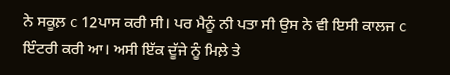ਨੇ ਸਕੂਲ਼ c 12ਪਾਸ ਕਰੀ ਸੀ। ਪਰ ਮੈਨੂੰ ਨੀ ਪਤਾ ਸੀ ਉਸ ਨੇ ਵੀ ਇਸੀ ਕਾਲਜ c ਇੰਟਰੀ ਕਰੀ ਆ। ਅਸੀ ਇੱਕ ਦੂੱਜੇ ਨੂੰ ਮਿਲ਼ੇ ਤੇ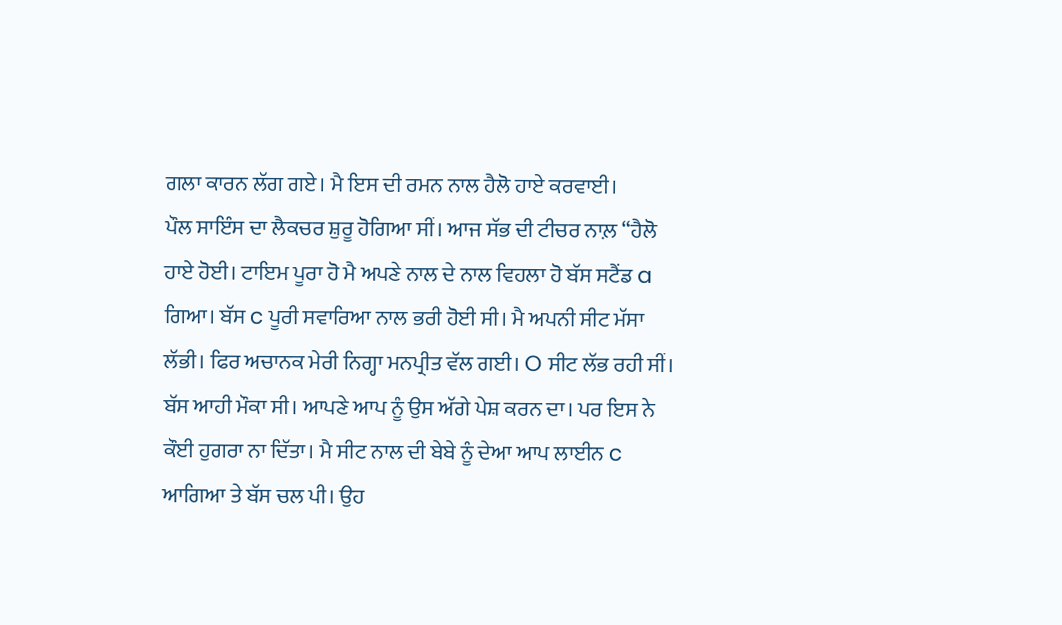ਗਲਾ ਕਾਰਨ ਲੱਗ ਗਏ। ਮੈ ਇਸ ਦੀ ਰਮਨ ਨਾਲ ਹੈਲੋ ਹਾਏ ਕਰਵਾਈ।
ਪੌਲ ਸਾਇੰਸ ਦਾ ਲੈਕਚਰ ਸ਼ੁਰੂ ਹੋਗਿਆ ਸੀਂ। ਆਜ ਸੱਭ ਦੀ ਟੀਚਰ ਨਾਲ਼ “ਹੈਲੋ ਹਾਏ ਹੋਈ। ਟਾਇਮ ਪੂਰਾ ਹੋ ਮੈ ਅਪਣੇ ਨਾਲ ਦੇ ਨਾਲ ਵਿਹਲਾ ਹੋ ਬੱਸ ਸਟੈਂਡ a ਗਿਆ। ਬੱਸ c ਪੂਰੀ ਸਵਾਰਿਆ ਨਾਲ ਭਰੀ ਹੋਈ ਸੀ। ਮੈ ਅਪਨੀ ਸੀਟ ਮੱਸਾ ਲੱਭੀ। ਫਿਰ ਅਚਾਨਕ ਮੇਰੀ ਨਿਗ੍ਹਾ ਮਨਪ੍ਰੀਤ ਵੱਲ ਗਈ। O ਸੀਟ ਲੱਭ ਰਹੀ ਸੀਂ। ਬੱਸ ਆਹੀ ਮੌਕਾ ਸੀ। ਆਪਣੇ ਆਪ ਨੂੰ ਉਸ ਅੱਗੇ ਪੇਸ਼ ਕਰਨ ਦਾ। ਪਰ ਇਸ ਨੇ ਕੌਈ ਹੁਗਰਾ ਨਾ ਦਿੱਤਾ। ਮੈ ਸੀਟ ਨਾਲ ਦੀ ਬੇਬੇ ਨੂੰ ਦੇਆ ਆਪ ਲਾਈਨ c ਆਗਿਆ ਤੇ ਬੱਸ ਚਲ ਪੀ। ਉਹ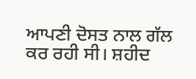ਆਪਣੀ ਦੋਸਤ ਨਾਲ ਗੱਲ ਕਰ ਰਹੀ ਸੀ। ਸ਼ਹੀਦ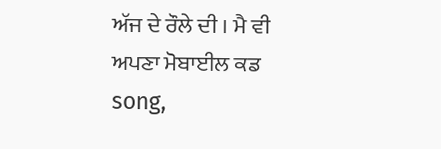ਅੱਜ ਦੇ ਰੌਲੇ ਦੀ । ਮੈ ਵੀ ਅਪਣਾ ਮੋਬਾਈਲ ਕਡ song,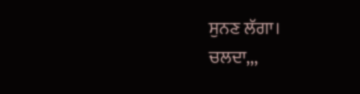ਸੁਨਣ ਲੱਗਾ।
ਚਲਦਾ,,,